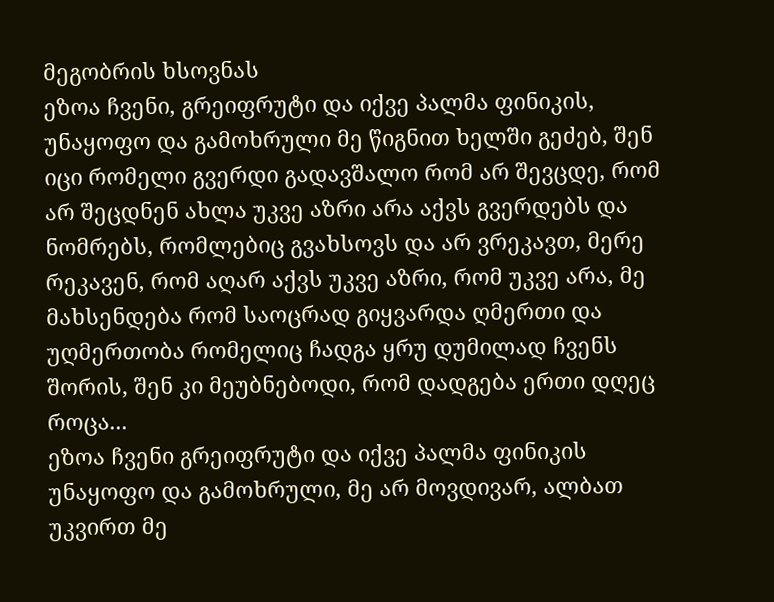მეგობრის ხსოვნას
ეზოა ჩვენი, გრეიფრუტი და იქვე პალმა ფინიკის, უნაყოფო და გამოხრული მე წიგნით ხელში გეძებ, შენ იცი რომელი გვერდი გადავშალო რომ არ შევცდე, რომ არ შეცდნენ ახლა უკვე აზრი არა აქვს გვერდებს და ნომრებს, რომლებიც გვახსოვს და არ ვრეკავთ, მერე რეკავენ, რომ აღარ აქვს უკვე აზრი, რომ უკვე არა, მე მახსენდება რომ საოცრად გიყვარდა ღმერთი და უღმერთობა რომელიც ჩადგა ყრუ დუმილად ჩვენს შორის, შენ კი მეუბნებოდი, რომ დადგება ერთი დღეც როცა...
ეზოა ჩვენი გრეიფრუტი და იქვე პალმა ფინიკის უნაყოფო და გამოხრული, მე არ მოვდივარ, ალბათ უკვირთ მე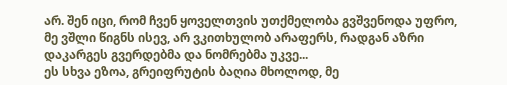არ. შენ იცი, რომ ჩვენ ყოველთვის უთქმელობა გვშვენოდა უფრო, მე ვშლი წიგნს ისევ, არ ვკითხულობ არაფერს, რადგან აზრი დაკარგეს გვერდებმა და ნომრებმა უკვე...
ეს სხვა ეზოა, გრეიფრუტის ბაღია მხოლოდ, მე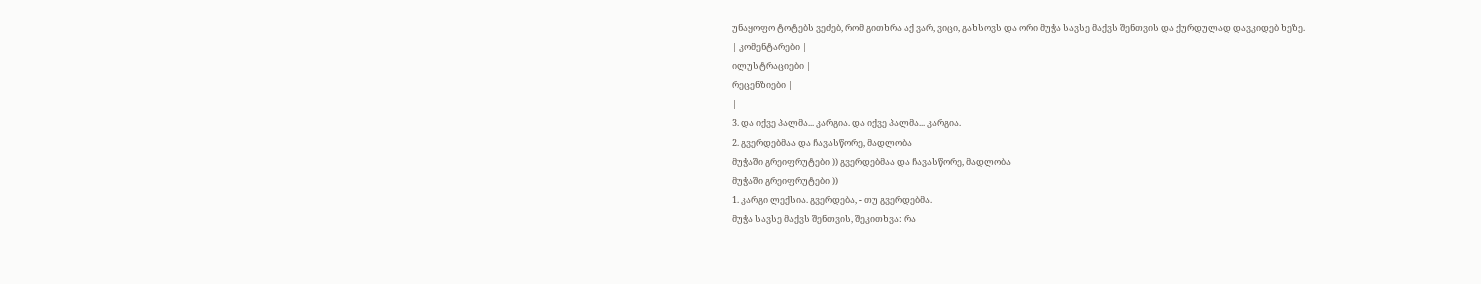უნაყოფო ტოტებს ვეძებ, რომ გითხრა აქ ვარ, ვიცი, გახსოვს და ორი მუჭა სავსე მაქვს შენთვის და ქურდულად დავკიდებ ხეზე.
| კომენტარები |
ილუსტრაციები |
რეცენზიები |
|
3. და იქვე პალმა... კარგია. და იქვე პალმა... კარგია.
2. გვერდებმაა და ჩავასწორე, მადლობა
მუჭაში გრეიფრუტები )) გვერდებმაა და ჩავასწორე, მადლობა
მუჭაში გრეიფრუტები ))
1. კარგი ლექსია. გვერდება, - თუ გვერდებმა.
მუჭა სავსე მაქვს შენთვის, შეკითხვა: რა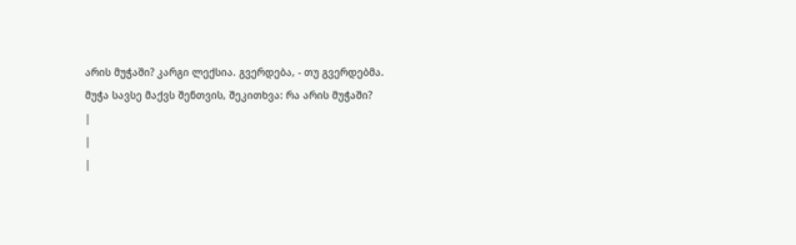არის მუჭაში? კარგი ლექსია. გვერდება, - თუ გვერდებმა.
მუჭა სავსე მაქვს შენთვის, შეკითხვა: რა არის მუჭაში?
|
|
|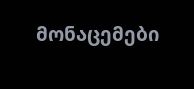მონაცემები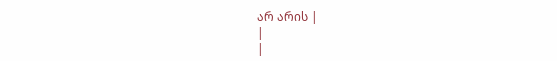არ არის |
|
|